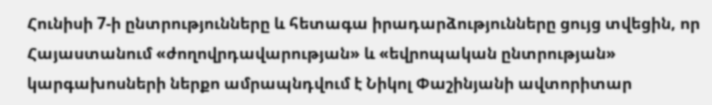Հունիսի 7-ի ընտրությունները և հետագա իրադարձությունները ցույց տվեցին, որ Հայաստանում «ժողովրդավարության» և «եվրոպական ընտրության» կարգախոսների ներքո ամրապնդվում է Նիկոլ Փաշինյանի ավտորիտար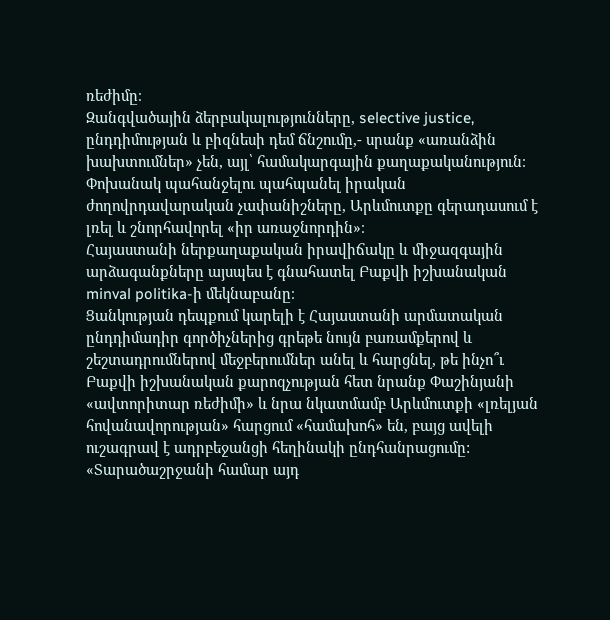ռեժիմը։
Զանգվածային ձերբակալությունները, selective justice, ընդդիմության և բիզնեսի դեմ ճնշումը,- սրանք «առանձին խախտումներ» չեն, այլ՝ համակարգային քաղաքականություն։ Փոխանակ պահանջելու պահպանել իրական ժողովրդավարական չափանիշները, Արևմուտքը գերադասում է լռել և շնորհավորել «իր առաջնորդին»։
Հայաստանի ներքաղաքական իրավիճակը և միջազգային արձագանքները այսպես է գնահատել Բաքվի իշխանական minval politika-ի մեկնաբանը։
Ցանկության դեպքում կարելի է Հայաստանի արմատական ընդդիմադիր գործիչներից գրեթե նույն բառամքերով և շեշտադրումներով մեջբերումներ անել և հարցնել, թե ինչո՞ւ Բաքվի իշխանական քարոզչության հետ նրանք Փաշինյանի «ավտորիտար ռեժիմի» և նրա նկատմամբ Արևմուտքի «լռելյան հովանավորության» հարցում «համախոհ» են, բայց ավելի ուշագրավ է ադրբեջանցի հեղինակի ընդհանրացումը: «Տարածաշրջանի համար այդ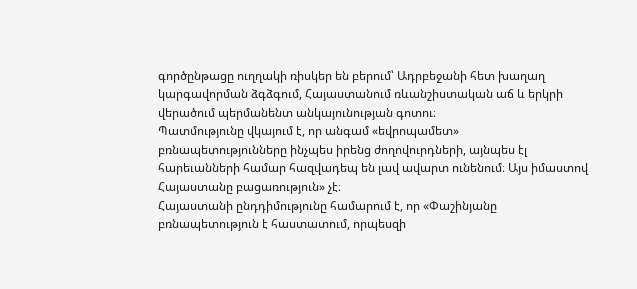գործընթացը ուղղակի ռիսկեր են բերում՝ Ադրբեջանի հետ խաղաղ կարգավորման ձգձգում, Հայաստանում ռևանշիստական աճ և երկրի վերածում պերմանենտ անկայունության գոտու։
Պատմությունը վկայում է, որ անգամ «եվրոպամետ» բռնապետությունները ինչպես իրենց ժողովուրդների, այնպես էլ հարեւանների համար հազվադեպ են լավ ավարտ ունենում։ Այս իմաստով Հայաստանը բացառություն» չէ։
Հայաստանի ընդդիմությունը համարում է, որ «Փաշինյանը բռնապետություն է հաստատում, որպեսզի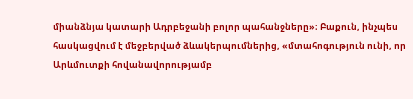միանձնյա կատարի Ադրբեջանի բոլոր պահանջները»։ Բաքուն, ինչպես հասկացվում է մեջբերված ձևակերպումներից, «մտահոգություն ունի, որ Արևմուտքի հովանավորությամբ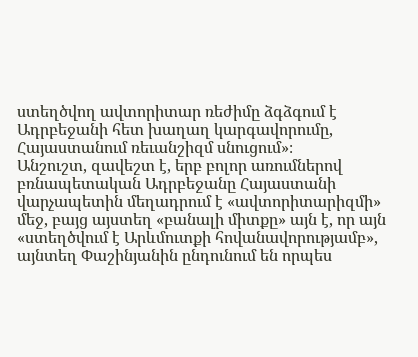ստեղծվող ավտորիտար ռեժիմը ձգձգում է Ադրբեջանի հետ խաղաղ կարգավորումը, Հայաստանում ռեւանշիզմ սնուցում»։
Անշուշտ, զավեշտ է, երբ բոլոր առումներով բռնապետական Ադրբեջանը Հայաստանի վարչապետին մեղադրում է «ավտորիտարիզմի» մեջ, բայց այստեղ «բանալի միտքը» այն է, որ այն «ստեղծվում է Արևմուտքի հովանավորությամբ», այնտեղ Փաշինյանին ընդունում են որպես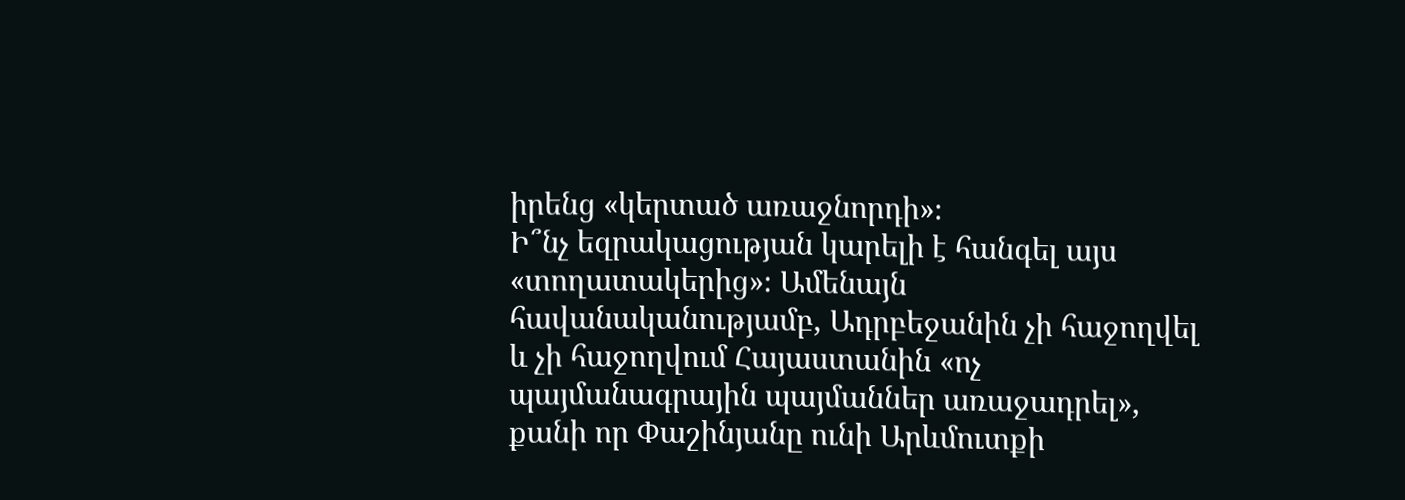իրենց «կերտած առաջնորդի»։
Ի՞նչ եզրակացության կարելի է հանգել այս «տողատակերից»։ Ամենայն հավանականությամբ, Ադրբեջանին չի հաջողվել և չի հաջողվում Հայաստանին «ոչ պայմանագրային պայմաններ առաջադրել», քանի որ Փաշինյանը ունի Արևմուտքի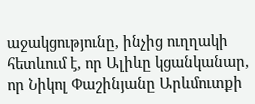աջակցությունը, ինչից ուղղակի հետևում է, որ Ալիևը կցանկանար, որ Նիկոլ Փաշինյանը Արևմուտքի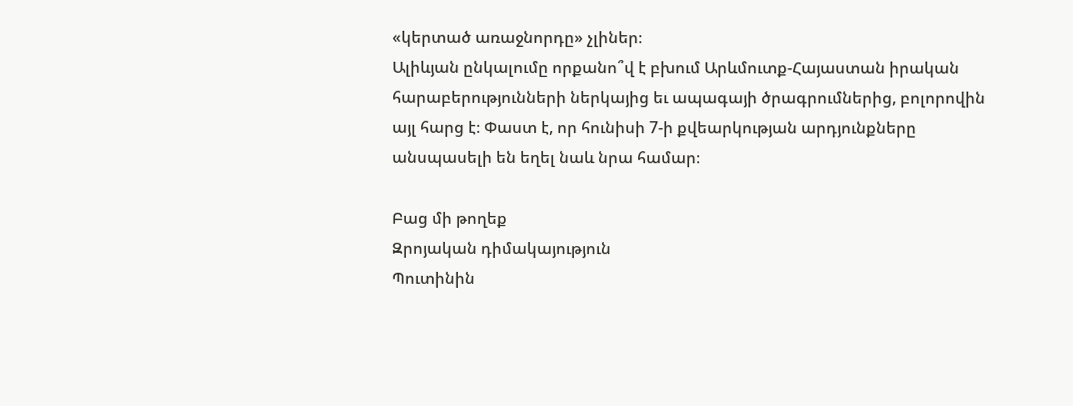«կերտած առաջնորդը» չլիներ։
Ալիևյան ընկալումը որքանո՞վ է բխում Արևմուտք-Հայաստան իրական հարաբերությունների ներկայից եւ ապագայի ծրագրումներից, բոլորովին այլ հարց է։ Փաստ է, որ հունիսի 7-ի քվեարկության արդյունքները անսպասելի են եղել նաև նրա համար։

Բաց մի թողեք
Զրոյական դիմակայություն
Պուտինին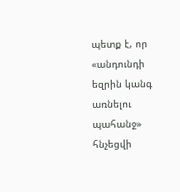պետք է, որ «անդունդի եզրին կանգ առնելու պահանջ» հնչեցվի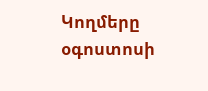Կողմերը օգոստոսի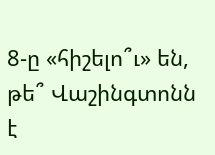8-ը «հիշելո՞ւ» են, թե՞ Վաշինգտոնն է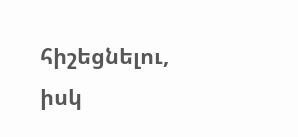հիշեցնելու, իսկ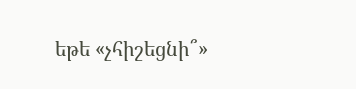եթե «չհիշեցնի՞»